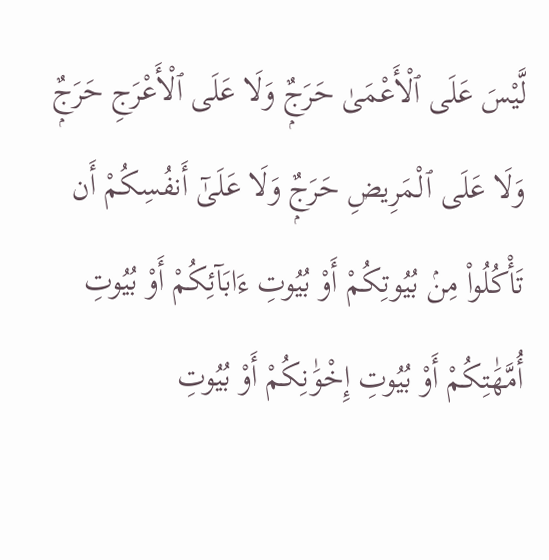لَّيْسَ عَلَى ٱلْأَعْمَىٰ حَرَجٌۭ وَلَا عَلَى ٱلْأَعْرَجِ حَرَجٌۭ وَلَا عَلَى ٱلْمَرِيضِ حَرَجٌۭ وَلَا عَلَىٰٓ أَنفُسِكُمْ أَن تَأْكُلُوا۟ مِنۢ بُيُوتِكُمْ أَوْ بُيُوتِ ءَابَآئِكُمْ أَوْ بُيُوتِ أُمَّهَٰتِكُمْ أَوْ بُيُوتِ إِخْوَٰنِكُمْ أَوْ بُيُوتِ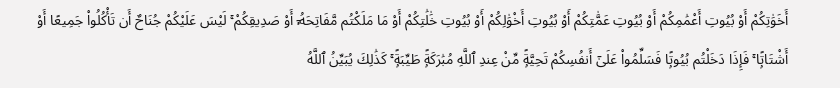أَخَوَٰتِكُمْ أَوْ بُيُوتِ أَعْمَٰمِكُمْ أَوْ بُيُوتِ عَمَّٰتِكُمْ أَوْ بُيُوتِ أَخْوَٰلِكُمْ أَوْ بُيُوتِ خَٰلَٰتِكُمْ أَوْ مَا مَلَكْتُم مَّفَاتِحَهُۥٓ أَوْ صَدِيقِكُمْ ۚ لَيْسَ عَلَيْكُمْ جُنَاحٌ أَن تَأْكُلُوا۟ جَمِيعًا أَوْ أَشْتَاتًۭا ۚ فَإِذَا دَخَلْتُم بُيُوتًۭا فَسَلِّمُوا۟ عَلَىٰٓ أَنفُسِكُمْ تَحِيَّةًۭ مِّنْ عِندِ ٱللَّهِ مُبَٰرَكَةًۭ طَيِّبَةًۭ ۚ كَذَٰلِكَ يُبَيِّنُ ٱللَّهُ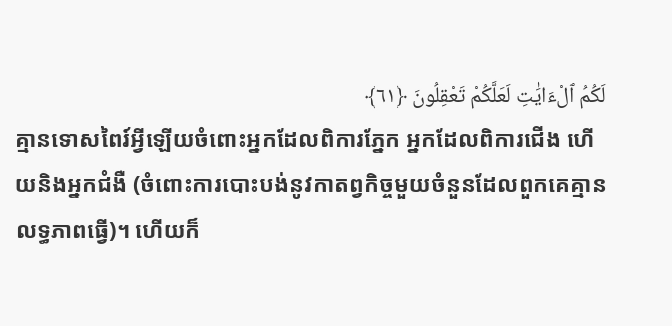لَكُمُ ٱلْءَايَٰتِ لَعَلَّكُمْ تَعْقِلُونَ ﴿٦١﴾
គ្មានទោសពៃរ៍អ្វីឡើយចំពោះអ្នកដែលពិការភ្នែក អ្នកដែលពិការជើង ហើយនិងអ្នកជំងឺ (ចំពោះការបោះបង់នូវកាតព្វកិច្ចមួយចំនួនដែលពួកគេគ្មានលទ្ធភាពធ្វើ)។ ហើយក៏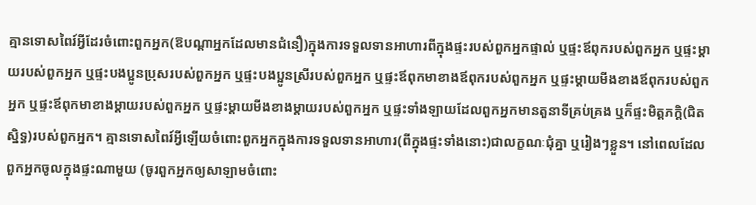គ្មានទោសពៃរ៍អ្វីដែរចំពោះពួកអ្នក(ឱបណ្តាអ្នកដែលមានជំនឿ)ក្នុងការទទួលទានអាហារពីក្នុងផ្ទះរបស់ពួកអ្នកផ្ទាល់ ឬផ្ទះឪពុករបស់ពួកអ្នក ឬផ្ទះម្ដាយរបស់ពួកអ្នក ឬផ្ទះបងប្អូនប្រុសរបស់ពួកអ្នក ឬផ្ទះបងប្អូនស្រីរបស់ពួកអ្នក ឬផ្ទះឪពុកមាខាងឪពុករបស់ពួកអ្នក ឬផ្ទះម្តាយមីងខាងឪពុករបស់ពួកអ្នក ឬផ្ទះឪពុកមាខាងម្តាយរបស់ពួកអ្នក ឬផ្ទះម្តាយមីងខាងម្តាយរបស់ពួកអ្នក ឬផ្ទះទាំងឡាយដែលពួកអ្នកមានតួនាទីគ្រប់គ្រង ឬក៏ផ្ទះមិត្តភក្តិ(ជិតស្និទ្ធ)របស់ពួកអ្នក។ គ្មានទោសពៃរ៍អ្វីឡើយចំពោះពួកអ្នកក្នុងការទទួលទានអាហារ(ពីក្នុងផ្ទះទាំងនោះ)ជាលក្ខណៈជុំគ្នា ឬរៀងៗខ្លួន។ នៅពេលដែលពួកអ្នកចូលក្នុងផ្ទះណាមួយ (ចូរពួកអ្នកឲ្យសាឡាមចំពោះ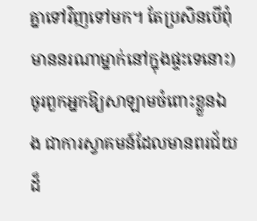គ្នាទៅវិញទៅមក។ តែប្រសិនបើពុំមាននរណាម្នាក់នៅក្នុងផ្ទះទេនោះ) ចូរពួកអ្នកឱ្យសាឡាមចំពោះខ្លួនឯង ជាការស្វាគមន៍ដែលមានពរជ័យដ៏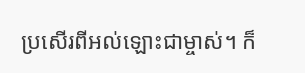ប្រសើរពីអល់ឡោះជាម្ចាស់។ ក៏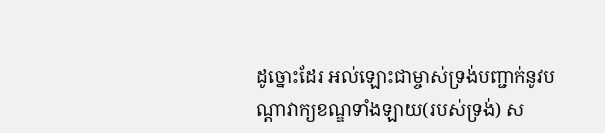ដូច្នោះដែរ អល់ឡោះជាម្ចាស់ទ្រង់បញ្ជាក់នូវបណ្តាវាក្យខណ្ឌទាំងឡាយ(របស់ទ្រង់) ស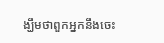ង្ឃឹមថាពួកអ្នកនឹងចេះ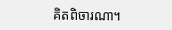គិតពិចារណា។